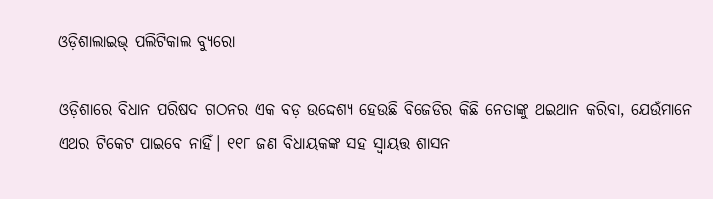ଓଡ଼ିଶାଲାଇଭ୍‌ ପଲିଟିକାଲ ବ୍ୟୁରୋ

ଓଡ଼ିଶାରେ ବିଧାନ ପରିଷଦ ଗଠନର ଏକ ବଡ଼ ଉଦ୍ଦେଶ୍ୟ ହେଉଛି ବିଜେଡିର କିଛି ନେତାଙ୍କୁ ଥଇଥାନ କରିବା, ଯେଉଁମାନେ ଏଥର ଟିକେଟ ପାଇବେ ନାହିଁ। ୧୧୮ ଜଣ ବିଧାୟକଙ୍କ ସହ ସ୍ୱାୟତ୍ତ ଶାସନ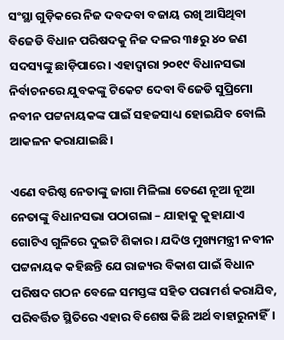ସଂସ୍ଥା ଗୁଡ଼ିକରେ ନିଜ ଦବଦବା ବଜାୟ ରଖି ଆସିଥିବା ବିଜେଡି ବିଧାନ ପରିଷଦକୁ ନିଜ ଦଳର ୩୫ରୁ ୪୦ ଜଣ ସଦସ୍ୟଙ୍କୁ ଛାଡ଼ିପାରେ। ଏହାଦ୍ୱାରା ୨୦୧୯ ବିଧାନସଭା ନିର୍ବାଚନରେ ଯୁବକଙ୍କୁ ଟିକେଟ ଦେବା ବିଜେଡି ସୁପ୍ରିମୋ ନବୀନ ପଟ୍ଟନାୟକଙ୍କ ପାଇଁ ସହଜସାଧ୍ୟ ହୋଇଯିବ ବୋଲି ଆକଳନ କରାଯାଇଛି।

ଏଣେ ବରିଷ୍ଠ ନେତାଙ୍କୁ ଜାଗା ମିଳିଲା ତେଣେ ନୂଆ ନୂଆ ନେତାଙ୍କୁ ବିଧାନସଭା ପଠାଗଲା – ଯାହାକୁ କୁହାଯାଏ ଗୋଟିଏ ଗୁଳିରେ ଦୁଇଟି ଶିକାର। ଯଦିଓ ମୁଖ୍ୟମନ୍ତ୍ରୀ ନବୀନ ପଟ୍ଟନାୟକ କହିଛନ୍ତି ଯେ ରାଜ୍ୟର ବିକାଶ ପାଇଁ ବିଧାନ ପରିଷଦ ଗଠନ ବେଳେ ସମସ୍ତଙ୍କ ସହିତ ପରାମର୍ଶ କରାଯିବ, ପରିବର୍ତ୍ତିତ ସ୍ଥିତିରେ ଏହାର ବିଶେଷ କିଛି ଅର୍ଥ ବାହାରୁନାହିଁ।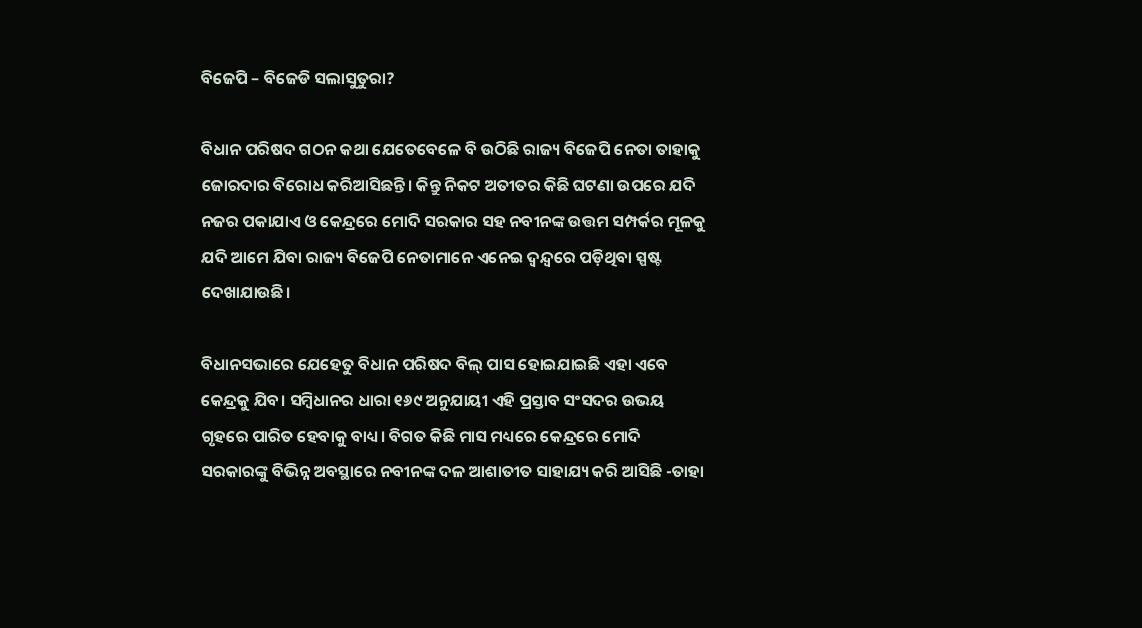ବିଜେପି – ବିଜେଡି ସଲାସୁତୁରା?

ବିଧାନ ପରିଷଦ ଗଠନ କଥା ଯେତେବେଳେ ବି ଉଠିଛି ରାଜ୍ୟ ବିଜେପି ନେତା ତାହାକୁ ଜୋରଦାର ବିରୋଧ କରିଆସିଛନ୍ତି। କିନ୍ତୁ ନିକଟ ଅତୀତର କିଛି ଘଟଣା ଉପରେ ଯଦି ନଜର ପକାଯାଏ ଓ କେନ୍ଦ୍ରରେ ମୋଦି ସରକାର ସହ ନବୀନଙ୍କ ଉତ୍ତମ ସମ୍ପର୍କର ମୂଳକୁ ଯଦି ଆମେ ଯିବା ରାଜ୍ୟ ବିଜେପି ନେତାମାନେ ଏନେଇ ଦ୍ୱନ୍ଦ୍ୱରେ ପଡ଼ିଥିବା ସ୍ପଷ୍ଟ ଦେଖାଯାଉଛି।

ବିଧାନସଭାରେ ଯେହେତୁ ବିଧାନ ପରିଷଦ ବିଲ୍ ପାସ ହୋଇଯାଇଛି ଏହା ଏବେ କେନ୍ଦ୍ରକୁ ଯିବ। ସମ୍ବିଧାନର ଧାରା ୧୬୯ ଅନୁଯାୟୀ ଏହି ପ୍ରସ୍ତାବ ସଂସଦର ଉଭୟ ଗୃହରେ ପାରିତ ହେବାକୁ ବାଧ୍ୟ। ବିଗତ କିଛି ମାସ ମଧ୍ୟରେ କେନ୍ଦ୍ରରେ ମୋଦି ସରକାରଙ୍କୁ ବିଭିନ୍ନ ଅବସ୍ଥାରେ ନବୀନଙ୍କ ଦଳ ଆଶାତୀତ ସାହାଯ୍ୟ କରି ଆସିଛି -ତାହା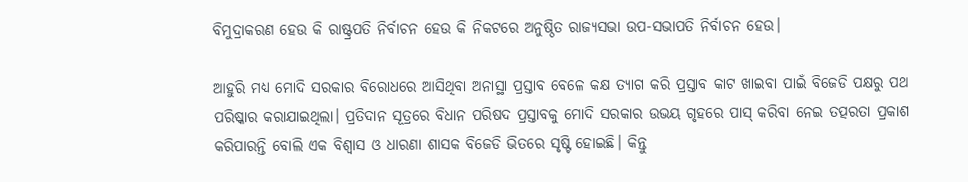ବିମୁଦ୍ରାକରଣ ହେଉ କି ରାଷ୍ଟ୍ରପତି ନିର୍ବାଚନ ହେଉ କି ନିକଟରେ ଅନୁଷ୍ଠିତ ରାଜ୍ୟସଭା ଉପ-ସଭାପତି ନିର୍ବାଚନ ହେଉ।

ଆହୁରି ମଧ୍ୟ ମୋଦି ସରକାର ବିରୋଧରେ ଆସିଥିବା ଅନାସ୍ଥା ପ୍ରସ୍ତାବ ବେଳେ କକ୍ଷ ତ୍ୟାଗ କରି ପ୍ରସ୍ତାବ କାଟ ଖାଇବା ପାଇଁ ବିଜେଡି ପକ୍ଷରୁ ପଥ ପରିଷ୍କାର କରାଯାଇଥିଲା। ପ୍ରତିଦାନ ସୂତ୍ରରେ ବିଧାନ ପରିଷଦ ପ୍ରସ୍ତାବକୁ ମୋଦି ସରକାର ଉଭୟ ଗୃହରେ ପାସ୍ କରିବା ନେଇ ତତ୍ପରତା ପ୍ରକାଶ କରିପାରନ୍ତି ବୋଲି ଏକ ବିଶ୍ୱାସ ଓ ଧାରଣା ଶାସକ ବିଜେଡି ଭିତରେ ସୃଷ୍ଟି ହୋଇଛି। କିନ୍ତୁ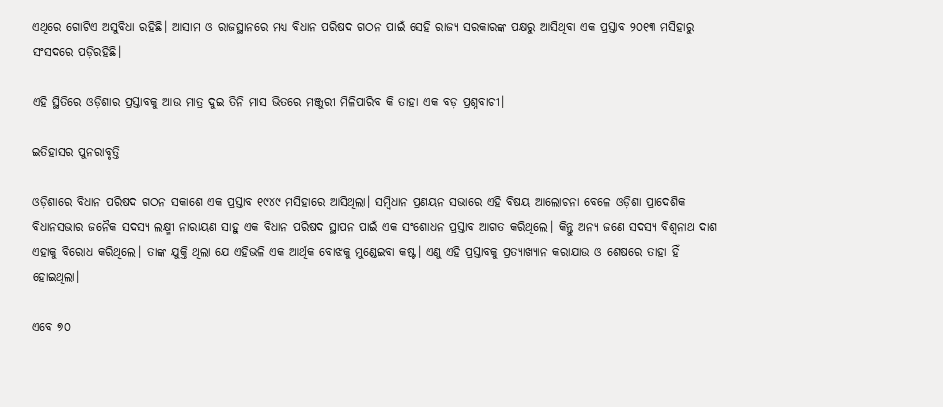ଏଥିରେ ଗୋଟିଏ ଅସୁବିଧା ରହିଛି। ଆସାମ ଓ ରାଜସ୍ଥାନରେ ମଧ୍ୟ ବିଧାନ ପରିଷଦ ଗଠନ ପାଇଁ ସେହି ରାଜ୍ୟ ସରକାରଙ୍କ ପକ୍ଷରୁ ଆସିଥିବା ଏକ ପ୍ରସ୍ତାବ ୨୦୧୩ ମସିହାରୁ ସଂସଦରେ ପଡ଼ିରହିଛି।

ଏହି ସ୍ଥିତିରେ ଓଡ଼ିଶାର ପ୍ରସ୍ତାବକୁ ଆଉ ମାତ୍ର ଦୁଇ ତିନି ମାସ ଭିତରେ ମଞ୍ଜୁରୀ ମିଳିପାରିବ କି ତାହା ଏକ ବଡ଼ ପ୍ରଶ୍ନବାଚୀ।

ଇତିହାସର ପୁନରାବୃତ୍ତି

ଓଡ଼ିଶାରେ ବିଧାନ ପରିଷଦ ଗଠନ ସକାଶେ ଏକ ପ୍ରସ୍ତାବ ୧୯୪୯ ମସିହାରେ ଆସିଥିଲା। ସମ୍ବିଧାନ ପ୍ରଣୟନ ସଭାରେ ଏହି ବିଷୟ ଆଲୋଚନା ବେଳେ ଓଡ଼ିଶା ପ୍ରାଦେଶିକ ବିଧାନସଭାର ଜନୈକ ସଦସ୍ୟ ଲକ୍ଷ୍ମୀ ନାରାୟଣ ସାହୁ ଏକ ବିଧାନ ପରିଷଦ ସ୍ଥାପନ ପାଇଁ ଏକ ସଂଶୋଧନ ପ୍ରସ୍ତାବ ଆଗତ କରିଥିଲେ। କିନ୍ତୁ ଅନ୍ୟ ଜଣେ ସଦସ୍ୟ ବିଶ୍ୱନାଥ ଦାଶ ଏହାକୁ ବିରୋଧ କରିଥିଲେ। ତାଙ୍କ ଯୁକ୍ତି ଥିଲା ଯେ ଏହିଭଳି ଏକ ଆର୍ଥିକ ବୋଝକୁ ମୁଣ୍ଡେଇବା କଷ୍ଟ। ଏଣୁ ଏହି ପ୍ରସ୍ତାବକୁ ପ୍ରତ୍ୟାଖ୍ୟାନ କରାଯାଉ ଓ ଶେଷରେ ତାହା ହିଁ ହୋଇଥିଲା।

ଏବେ ୭୦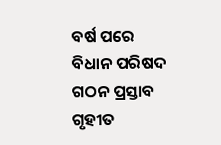ବର୍ଷ ପରେ ବିଧାନ ପରିଷଦ ଗଠନ ପ୍ରସ୍ତାବ ଗୃହୀତ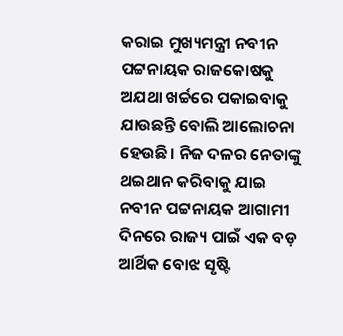କରାଇ ମୁଖ୍ୟମନ୍ତ୍ରୀ ନବୀନ ପଟ୍ଟନାୟକ ରାଜକୋଷକୁ ଅଯଥା ଖର୍ଚ୍ଚରେ ପକାଇବାକୁ ଯାଉଛନ୍ତି ବୋଲି ଆଲୋଚନା ହେଉଛି। ନିଜ ଦଳର ନେତାଙ୍କୁ ଥଇଥାନ କରିବାକୁ ଯାଇ ନବୀନ ପଟ୍ଟନାୟକ ଆଗାମୀ ଦିନରେ ରାଜ୍ୟ ପାଇଁ ଏକ ବଡ଼ ଆର୍ଥିକ ବୋଝ ସୃଷ୍ଟି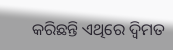କରିଛନ୍ତି ଏଥିରେ ଦ୍ୱିମତ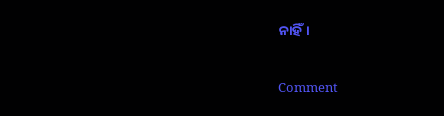ନାହିଁ।

Comment